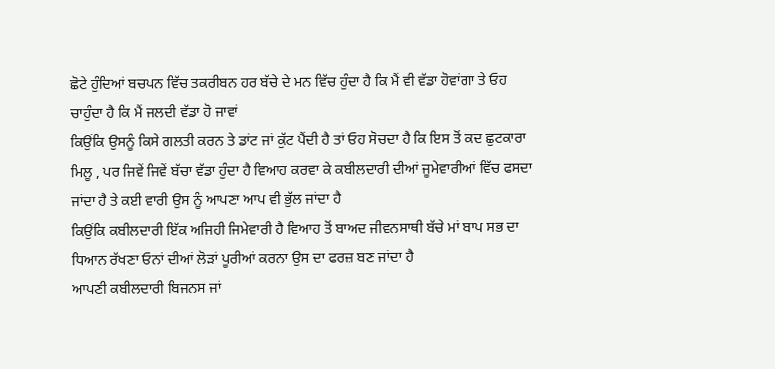ਛੋਟੇ ਹੁੰਦਿਆਂ ਬਚਪਨ ਵਿੱਚ ਤਕਰੀਬਨ ਹਰ ਬੱਚੇ ਦੇ ਮਨ ਵਿੱਚ ਹੁੰਦਾ ਹੈ ਕਿ ਮੈਂ ਵੀ ਵੱਡਾ ਹੋਵਾਂਗਾ ਤੇ ਓਹ ਚਾਹੁੰਦਾ ਹੈ ਕਿ ਮੈਂ ਜਲਦੀ ਵੱਡਾ ਹੋ ਜਾਵਾਂ
ਕਿਉਂਕਿ ਉਸਨੂੰ ਕਿਸੇ ਗਲਤੀ ਕਰਨ ਤੇ ਡਾਂਟ ਜਾਂ ਕੁੱਟ ਪੈਂਦੀ ਹੈ ਤਾਂ ਓਹ ਸੋਚਦਾ ਹੈ ਕਿ ਇਸ ਤੋਂ ਕਦ ਛੁਟਕਾਰਾ ਮਿਲੂ , ਪਰ ਜਿਵੇਂ ਜਿਵੇਂ ਬੱਚਾ ਵੱਡਾ ਹੁੰਦਾ ਹੈ ਵਿਆਹ ਕਰਵਾ ਕੇ ਕਬੀਲਦਾਰੀ ਦੀਆਂ ਜੂਮੇਵਾਰੀਆਂ ਵਿੱਚ ਫਸਦਾ ਜਾਂਦਾ ਹੈ ਤੇ ਕਈ ਵਾਰੀ ਉਸ ਨੂੰ ਆਪਣਾ ਆਪ ਵੀ ਭੁੱਲ ਜਾਂਦਾ ਹੈ
ਕਿਉਂਕਿ ਕਬੀਲਦਾਰੀ ਇੱਕ ਅਜਿਹੀ ਜਿਮੇਵਾਰੀ ਹੈ ਵਿਆਹ ਤੋਂ ਬਾਅਦ ਜੀਵਨਸਾਥੀ ਬੱਚੇ ਮਾਂ ਬਾਪ ਸਭ ਦਾ ਧਿਆਨ ਰੱਖਣਾ ਓਨਾਂ ਦੀਆਂ ਲੋੜਾਂ ਪੂਰੀਆਂ ਕਰਨਾ ਉਸ ਦਾ ਫਰਜ਼ ਬਣ ਜਾਂਦਾ ਹੈ
ਆਪਣੀ ਕਬੀਲਦਾਰੀ ਬਿਜਨਸ ਜਾਂ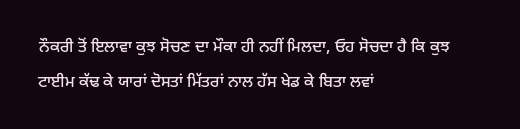ਨੌਕਰੀ ਤੋਂ ਇਲਾਵਾ ਕੁਝ ਸੋਚਣ ਦਾ ਮੌਕਾ ਹੀ ਨਹੀਂ ਮਿਲਦਾ, ਓਹ ਸੋਚਦਾ ਹੈ ਕਿ ਕੁਝ ਟਾਈਮ ਕੱਢ ਕੇ ਯਾਰਾਂ ਦੋਸਤਾਂ ਮਿੱਤਰਾਂ ਨਾਲ ਹੱਸ ਖੇਡ ਕੇ ਬਿਤਾ ਲਵਾਂ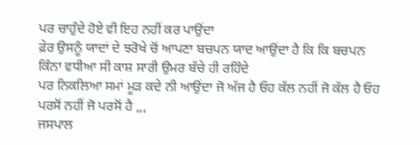ਪਰ ਚਾਹੁੰਦੇ ਹੋਏ ਵੀ ਇਹ ਨਹੀਂ ਕਰ ਪਾਉਂਦਾ
ਫ਼ੇਰ ਉਸਨੂੰ ਯਾਦਾਂ ਦੇ ਝਰੋਖੇ ਚੋਂ ਆਪਣਾ ਬਚਪਨ ਯਾਦ ਆਉਂਦਾ ਹੈ ਕਿ ਕਿ ਬਚਪਨ ਕਿੰਨਾ ਵਧੀਆ ਸੀ ਕਾਸ਼ ਸਾਰੀ ਉਮਰ ਬੱਚੇ ਹੀ ਰਹਿੰਦੇ
ਪਰ ਨਿਕਲਿਆ ਸਮਾਂ ਮੂੜ ਕਦੇ ਨੀ ਆਉਂਦਾ ਜੋ ਅੱਜ ਹੈ ਓਹ ਕੱਲ ਨਹੀਂ ਜੋ ਕੱਲ ਹੈ ਓਹ ਪਰਸੋਂ ਨਹੀਂ ਜੋ ਪਰਸੋਂ ਹੈ ,,,
ਜਸਪਾਲ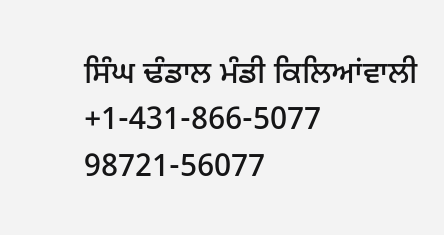ਸਿੰਘ ਢੰਡਾਲ ਮੰਡੀ ਕਿਲਿਆਂਵਾਲੀ
+1-431-866-5077
98721-56077